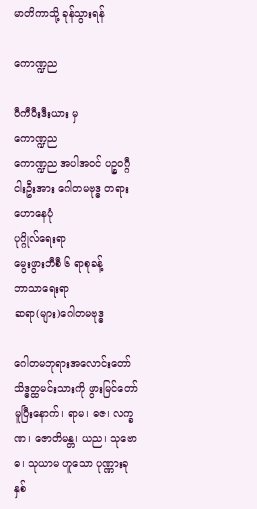မာတိကာသို့ ခုန်သွားရန်

ကောဏ္ဍည

ဝီကီပီးဒီးယား မှ
ကောဏ္ဍည
ကောဏ္ဍည အပါအဝင် ပဉ္စဝဂ္ဂီငါးဦးအား ဂေါတမဗုဒ္ဓ တရားဟောနေပုံ
ပုဂ္ဂိုလ်ရေးရာ
မွေးဖွားဘီစီ ၆ ရာစုခန့်
ဘာသာရေးရာ
ဆရာ(များ)ဂေါတမဗုဒ္ဓ

ဂေါတမဘုရားအလောင်းတော် သိဒ္ဓတ္ထမင်းသားကို ဖွားမြင်တော်မူပြီးနောက်၊ ရာမ၊ ဓဇ၊ လက္ခဏ၊ ဇောတိမန္တ၊ ယည၊ သုဗောဓ၊ သုယာမ ဟူသော ပုဏ္ဏားခုနှစ်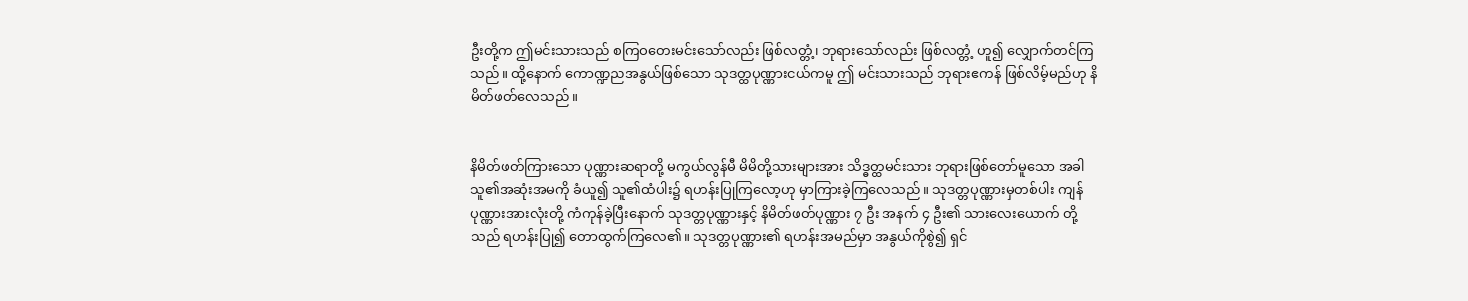ဦးတို့က ဤမင်းသားသည် စကြဝတေးမင်းသော်လည်း ဖြစ်လတ္တံ့၊ ဘုရားသော်လည်း ဖြစ်လတ္တံ့ ဟူ၍ လျှောက်တင်ကြသည်။ ထို့နောက် ကောဏ္ဍညအနွယ်ဖြစ်သော သုဒတ္ထပုဏ္ဏားငယ်ကမူ ဤ မင်းသားသည် ဘုရားဧကန် ဖြစ်လိမ့်မည်ဟု နိမိတ်ဖတ်လေသည်။


နိမိတ်ဖတ်ကြားသော ပုဏ္ဏားဆရာတို့ မကွယ်လွန်မီ မိမိတို့သားများအား သိဒ္ဓတ္ထမင်းသား ဘုရားဖြစ်တော်မူသော အခါ သူ၏အဆုံးအမကို ခံယူ၍ သူ၏ထံပါး၌ ရဟန်းပြုကြလော့ဟု မှာကြားခဲ့ကြလေသည်။ သုဒတ္တပုဏ္ဏားမှတစ်ပါး ကျန်ပုဏ္ဏားအားလုံးတို့ ကံကုန်ခဲ့ပြီးနောက် သုဒတ္တပုဏ္ဏားနှင့် နိမိတ်ဖတ်ပုဏ္ဏား ၇ ဦး အနက် ၄ ဦး၏ သားလေးယောက် တို့သည် ရဟန်းပြု၍ တောထွက်ကြလေ၏။ သုဒတ္တပုဏ္ဏား၏ ရဟန်းအမည်မှာ အနွယ်ကိုစွဲ၍ ရှင်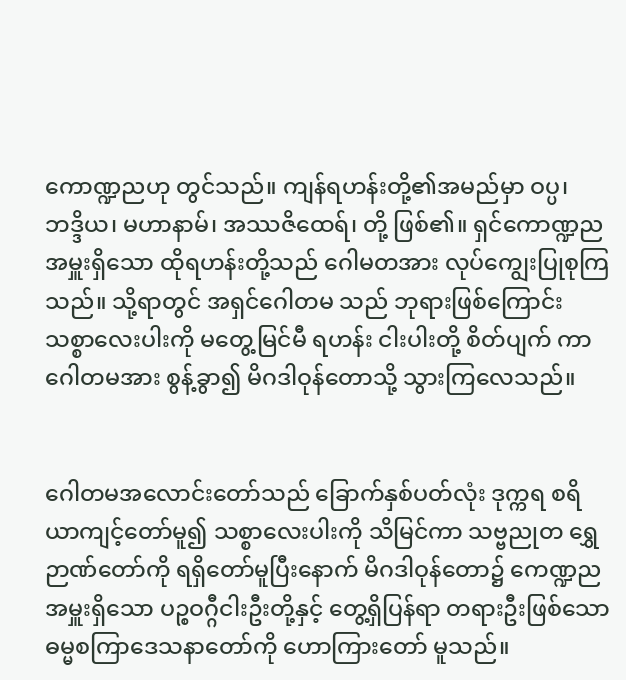ကောဏ္ဍညဟု တွင်သည်။ ကျန်ရဟန်းတို့၏အမည်မှာ ဝပ္ပ၊ ဘဒ္ဒိယ၊ မဟာနာမ်၊ အဿဇိထေရ်၊ တို့ ဖြစ်၏။ ရှင်ကောဏ္ဍည အမှူးရှိသော ထိုရဟန်းတို့သည် ဂေါမတအား လုပ်ကျွေးပြုစုကြသည်။ သို့ရာတွင် အရှင်ဂေါတမ သည် ဘုရားဖြစ်ကြောင်း သစ္စာလေးပါးကို မတွေ့မြင်မီ ရဟန်း ငါးပါးတို့ စိတ်ပျက် ကာ ဂေါတမအား စွန့်ခွာ၍ မိဂဒါဝုန်တောသို့ သွားကြလေသည်။


ဂေါတမအလောင်းတော်သည် ခြောက်နှစ်ပတ်လုံး ဒုက္ကရ စရိယာကျင့်တော်မူ၍ သစ္စာလေးပါးကို သိမြင်ကာ သဗ္ဗညုတ ရွှေဉာဏ်တော်ကို ရရှိတော်မူပြီးနောက် မိဂဒါဝုန်တော၌ ကေဏ္ဍညအမှူးရှိသော ပဉ္စဝဂ္ဂီငါးဦးတို့နှင့် တွေ့ရှိပြန်ရာ တရားဦးဖြစ်သော ဓမ္မစကြာဒေသနာတော်ကို ဟောကြားတော် မူသည်။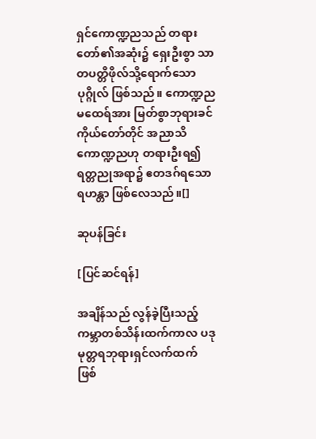ရှင်ကောဏ္ဍညသည် တရားတော်၏အဆုံး၌ ရှေးဦးစွာ သာတပတ္တိဖိုလ်သို့ရောက်သောပုဂ္ဂိုလ် ဖြစ်သည်။ ကောဏ္ဍည မထေရ်အား မြတ်စွာဘုရားခင်ကိုယ်တော်တိုင် အညာသိ ကောဏ္ဍညဟု တရားဦးရ၍ ရတ္တညုအရာ၌ ဧတဒဂ်ရသော ရဟန္တာ ဖြစ်လေသည်။[]

ဆုပန်ခြင်း

[ပြင်ဆင်ရန်]

အချိန်သည် လွန်ခဲ့ပြီးသည့် ကမ္ဘာတစ်သိန်းထက်ကာလ ပဒုမုတ္တရဘုရားရှင်လက်ထက် ဖြစ်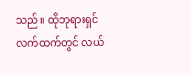သည်။ ထိုဘုရားရှင်လက်ထက်တွင် လယ်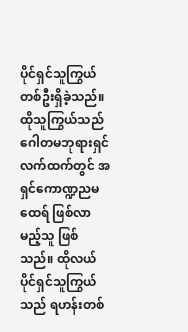ပိုင်ရှင်သူကြွယ် တစ်ဦးရှိခဲ့သည်။ ထိုသူကြွယ်သည် ဂေါတမဘုရားရှင်လက်ထက်တွင် အရှင်ကောဏ္ဍညမထေရ် ဖြစ်လာမည့်သူ ဖြစ်သည်။ ထိုလယ်ပိုင်ရှင်သူကြွယ်သည် ရဟန်းတစ်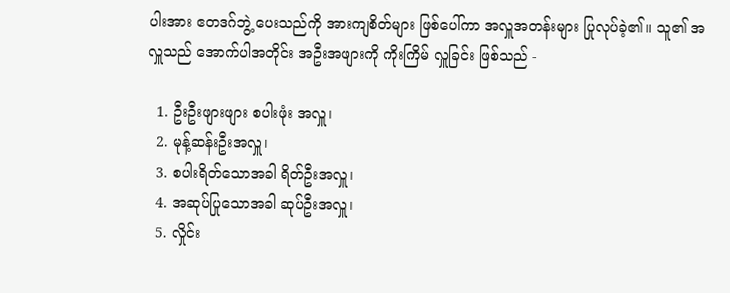ပါးအား ဧတဒဂ်ဘွဲ့ ပေးသည်ကို အားကျစိတ်များ ဖြစ်ပေါ်ကာ အလှူအတန်းများ ပြုလုပ်ခဲ့၏။ သူ၏ အလှူသည် အောက်ပါအတိုင်း အဦးအဖျားကို ကိုးကြိမ် လှူခြင်း ဖြစ်သည် -

  1. ဦးဦးဖျားဖျား စပါးဖုံး အလှူ၊
  2. မုန့်ဆန်းဦးအလှူ၊
  3. စပါးရိတ်သောအခါ ရိတ်ဦးအလှူ၊
  4. အဆုပ်ပြုသောအခါ ဆုပ်ဦးအလှူ၊
  5. လှိုင်း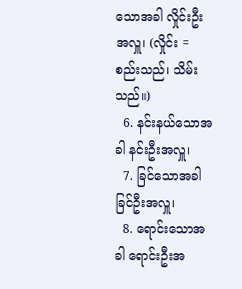သောအခါ လှိုင်းဦးအလှူ၊ (လှိုင်း = စည်းသည်၊ သိမ်းသည်။)
  6. နင်းနယ်သောအခါ နင်းဦးအလှူ၊
  7. ခြင်သောအခါ ခြင်ဦးအလှူ၊
  8. ရောင်းသောအခါ ရောင်းဦးအ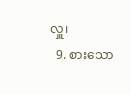လှူ၊
  9. စားသော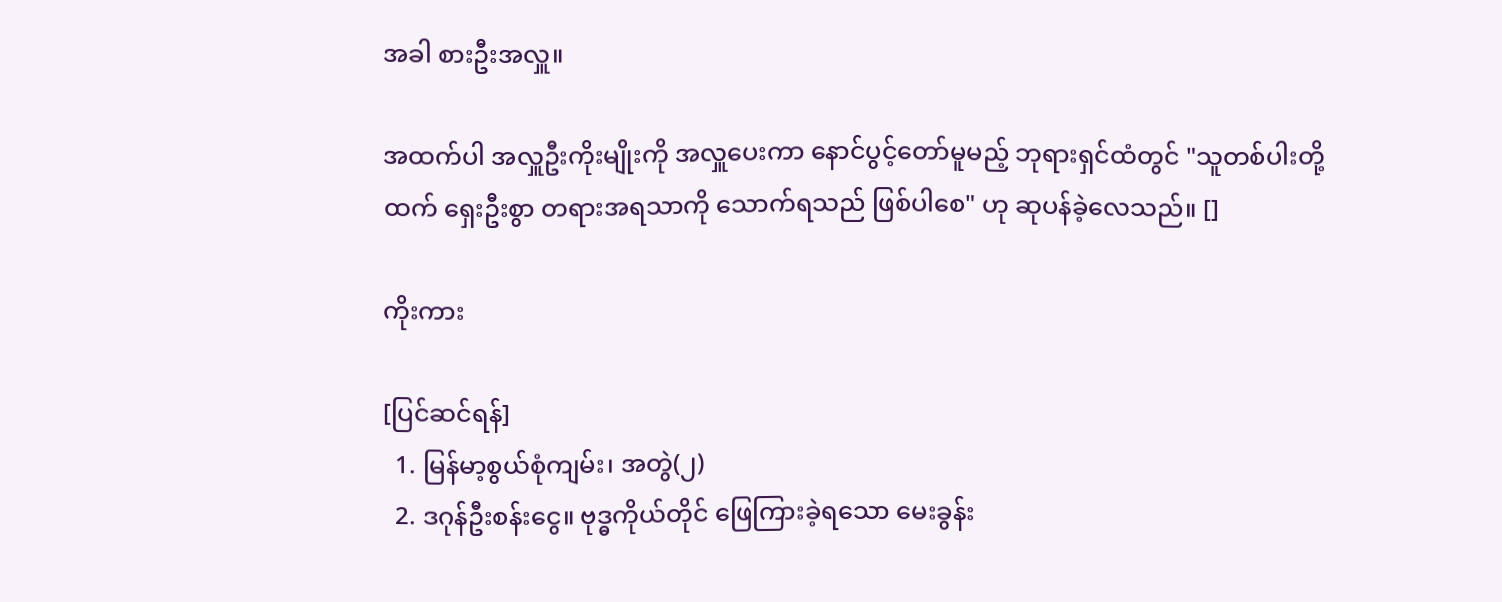အခါ စားဦးအလှူ။

အထက်ပါ အလှူဦးကိုးမျိုးကို အလှူပေးကာ နောင်ပွင့်တော်မူမည့် ဘုရားရှင်ထံတွင် "သူတစ်ပါးတို့ထက် ရှေးဦးစွာ တရားအရသာကို သောက်ရသည် ဖြစ်ပါစေ" ဟု ဆုပန်ခဲ့လေသည်။ []

ကိုးကား

[ပြင်ဆင်ရန်]
  1. မြန်မာ့စွယ်စုံကျမ်း၊ အတွဲ(၂)
  2. ဒဂုန်ဦးစန်းငွေ။ ဗုဒ္ဓကိုယ်တိုင် ဖြေကြားခဲ့ရသော မေးခွန်း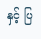နှင့် ပြ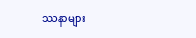ဿနာများ